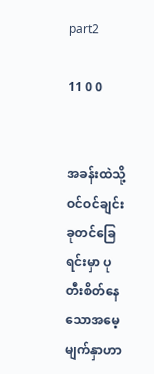part2

11 0 0


အခန်းထဲသို့ ဝင်ဝင်ချင်းခုတင်ခြေရင်းမှာ ပုတီးစိတ်နေသောအမေ့မျက်နှာဟာ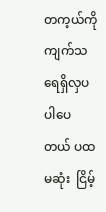တက့ယ်ကို ကျက်သရေရှိလှပ ပါပေတယ် ပထမဆုံး  ငြိမ့်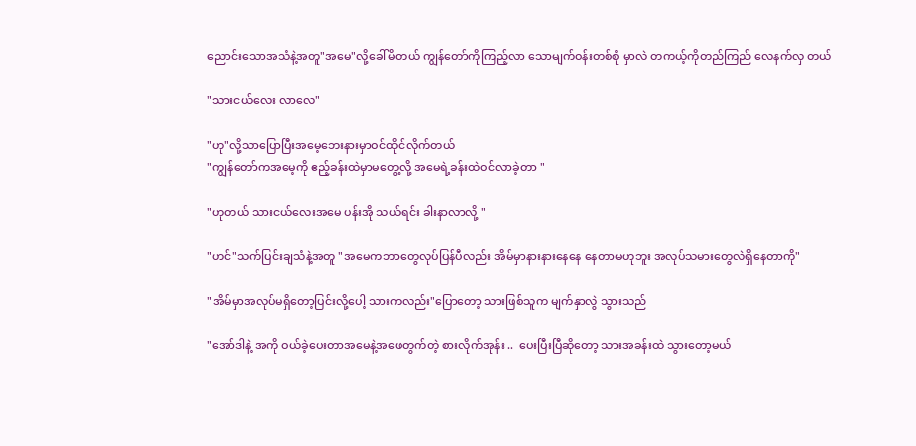ညောင်းသောအသံနဲ့အတူ"အမေ"လို့ခေါ်မိတယ် ကျွန်တော်ကိုကြည့်လာ သောမျက်ဝန်းတစ်စုံ မှာလဲ တကယ့်ကိုတည်ကြည် လေနက်လှ တယ်

"သားငယ်လေး လာလေ"

"ဟု"လို့သာပြောပြီးအမေ့ဘေးနားမှာဝင်ထိုင်လိုက်တယ်
"ကျွန်တော်ကအမေ့ကို ဧည့်ခန်းထဲမှာမတွေ့လို့ အမေရဲ့ခန်းထဲဝင်လာခဲ့တာ "

"ဟုတယ် သားငယ်လေးအမေ ပန်းအို သယ်ရင်း ခါးနာလာလို့ "

"ဟင်"သက်ပြင်းချသံနဲ့အတူ "အမေကဘာတွေလုပ်ပြန်ပီလည်း အိမ်မှာနားနားနေနေ နေတာမဟုဘူး အလုပ်သမားတွေလဲရှိနေတာကို"

"အိမ်မှာအလုပ်မရှိတော့ပြင်းလို့ပေါ့ သားကလည်း"ပြောတော့ သားဖြစ်သူက မျက်နှာလွဲ သွားသည်

"အော်ဒါနဲ့ အကို ဝယ်ခဲ့ပေးတာအမေနဲ့အဖေတွက်တဲ့ စားလိုက်အုန်း ..  ပေးပြီးပြီဆိုတော့ သားအခန်းထဲ သွားတော့မယ်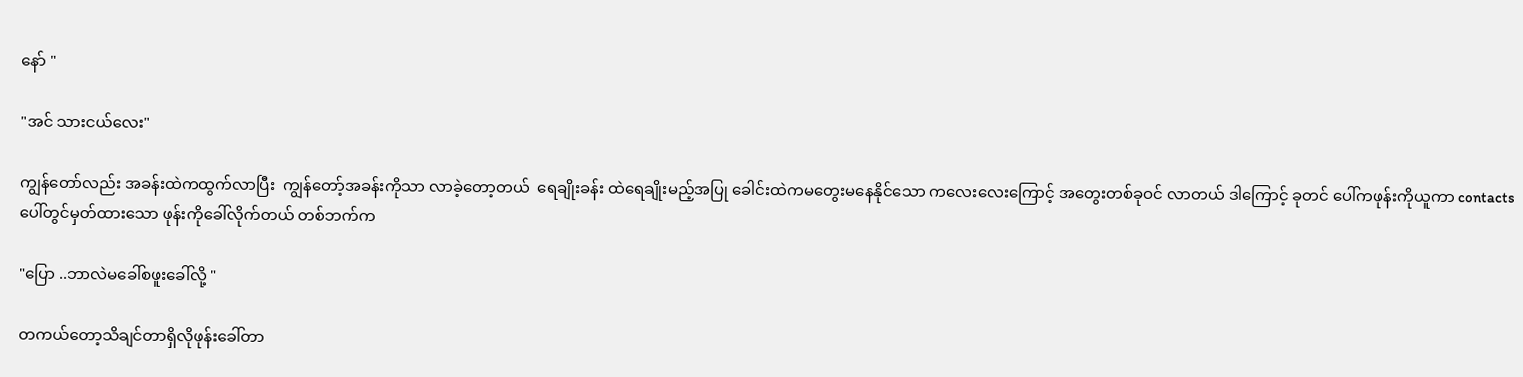နော် "

"အင် သားငယ်လေး"

ကျွန်တော်လည်း အခန်းထဲကထွက်လာပြီး  ကျွန်တော့်အခန်းကိုသာ လာခဲ့တော့တယ်  ရေချိုးခန်း ထဲရေချိုးမည့်အပြု ခေါင်းထဲကမတွေးမနေနိုင်သော ကလေးလေးကြောင့် အတွေးတစ်ခုဝင် လာတယ် ဒါကြောင့် ခုတင် ပေါ်ကဖုန်းကိုယူကာ contactsပေါ်တွင်မှတ်ထားသော ဖုန်းကိုခေါ်လိုက်တယ် တစ်ဘက်က

"ပြော ..ဘာလဲမခေါ်စဖူးခေါ်လို့ "

တကယ်တော့သိချင်တာရှိလိုဖုန်းခေါ်တာ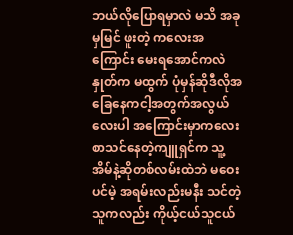ဘယ်လိုပြောရမှာလဲ မသိ အခုမှမြင် ဖူးတဲ့ ကလေးအကြောင်း မေးရအောင်ကလဲနှုတ်က မထွက် ပုံမှန်ဆိုဒီလိုအခြေနေကငါ့အတွက်အလွယ်လေးပါ အကြောင်းမှာကလေး စာသင်နေတဲ့ကျူရှင်က သူ့အိမ်နဲ့ဆိုတစ်လမ်းထဲဘဲ မဝေးပင်မဲ့ အရမ်းလည်းမနီး သင်တဲ့သူကလည်း ကိုယ့်ငယ်သူငယ်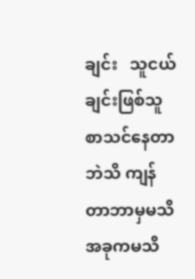ချင်း   သူငယ်ချင်းဖြစ်သူစာသင်နေတာ ဘဲသိ ကျန်တာဘာမှမသိ အခုကမသိ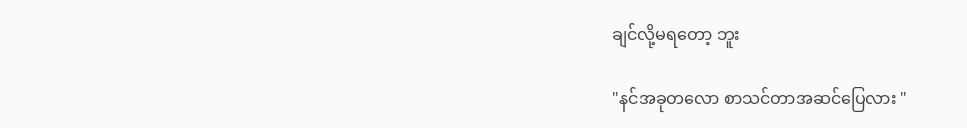ချင်လို့မရတော့ ဘူး

"နင်အခုတလော စာသင်တာအဆင်ပြေလား "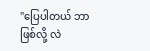"ပြေပါတယ် ဘာဖြစ်လို့ လဲ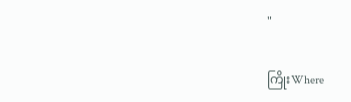"

ကြိုးWhere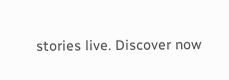stories live. Discover now